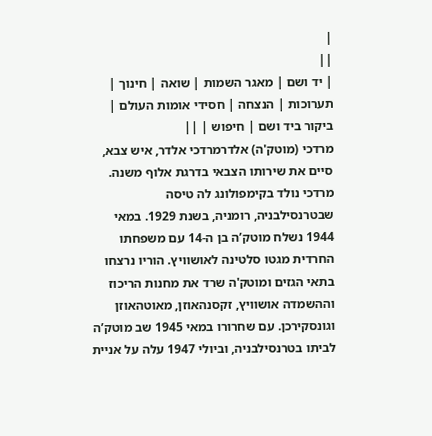|
||
| יד ושם | מאגר השמות | שואה | חינוך | תערוכות | הנצחה | חסידי אומות העולם | ביקור ביד ושם | חיפוש | ||
מרדכי (מוטק'ה) אלדרמרדכי אלדר, איש צבא, סיים את שירותו הצבאי בדרגת אלוף משנה. מרדכי נולד בקימפולונג לה טיסה שבטרנסילבניה, רומניה, בשנת 1929. במאי 1944 נשלח מוטק’ה בן ה-14 עם משפחתו החרדית מגטו סלטינה לאושוויץ. הוריו נרצחו בתאי הגזים ומוטק'ה שרד את מחנות הריכוז וההשמדה אושוויץ, זקסנהאוזן, מאוטהאוזן וגונסקירכן. עם שחרורו במאי 1945 שב מוטק’ה לביתו בטרנסילבניה, וביולי 1947 עלה על אניית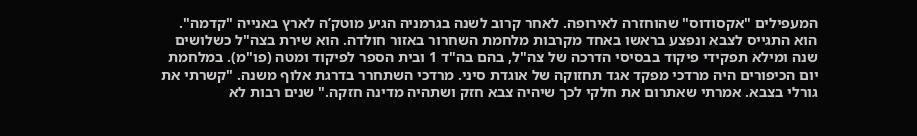המעפילים "אקסודוס" שהוחזרה לאירופה. לאחר קרוב לשנה בגרמניה הגיע מוטק’ה לארץ באנייה "קדמה". הוא התגייס לצבא ונפצע בראשו באחד מקרבות מלחמת השחרור באזור חולדה. הוא שירת בצה"ל כשלושים שנה ומילא תפקידי פיקוד בבסיסי הדרכה של צה"ל, בהם בה"ד 1 ובית הספר לפיקוד ומטה (פו"מ). במלחמת יום הכיפורים היה מרדכי מפקד אגד תחזוקה של אוגדת סיני. מרדכי השתחרר בדרגת אלוף משנה. "קשרתי את גורלי בצבא. אמרתי שאתרום את חלקי לכך שיהיה צבא חזק ושתהיה מדינה חזקה." שנים רבות לא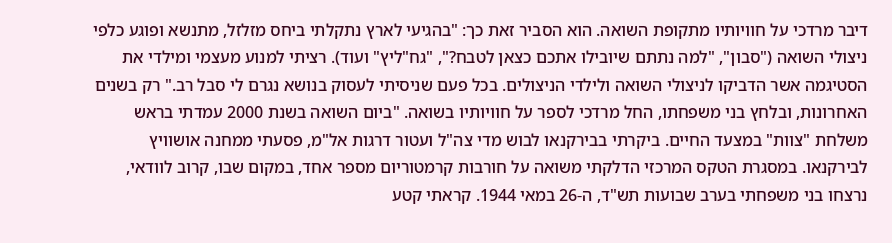דיבר מרדכי על חוויותיו מתקופת השואה. הוא הסביר זאת כך: "בהגיעי לארץ נתקלתי ביחס מזלזל, מתנשא ופוגע כלפי ניצולי השואה ("סבון", "למה נתתם שיובילו אתכם כצאן לטבח?", "גח"ליץ" ועוד). רציתי למנוע מעצמי ומילדי את הסטיגמה אשר הדביקו לניצולי השואה ולילדי הניצולים. בכל פעם שניסיתי לעסוק בנושא נגרם לי סבל רב." רק בשנים האחרונות, ובלחץ בני משפחתו, החל מרדכי לספר על חוויותיו בשואה. "ביום השואה בשנת 2000 עמדתי בראש משלחת "צוות" במצעד החיים. ביקרתי בבירקנאו לבוש מדי צה"ל ועטור דרגות אל"מ, פסעתי ממחנה אושוויץ לבירקנאו. במסגרת הטקס המרכזי הדלקתי משואה על חורבות קרמטוריום מספר אחד, במקום שבו, קרוב לוודאי, נרצחו בני משפחתי בערב שבועות תש"ד, ה-26 במאי 1944. קראתי קטע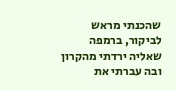שהכנתי מראש לביקור, ברמפה שאליה ירדתי מהקרון ובה עברתי את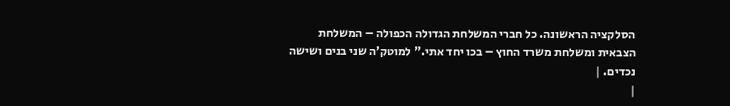הסלקציה הראשונה. כל חברי המשלחת הגדולה הכפולה – המשלחת הצבאית ומשלחת משרד החוץ – בכו יחד אתי." למוטק’ה שני בנים ושישה נכדים. |
|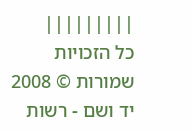|||||||||
כל הזכויות שמורות © 2008 יד ושם - רשות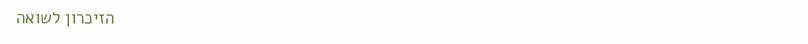הזיכרון לשואה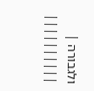ולגבורה |
||||||||||